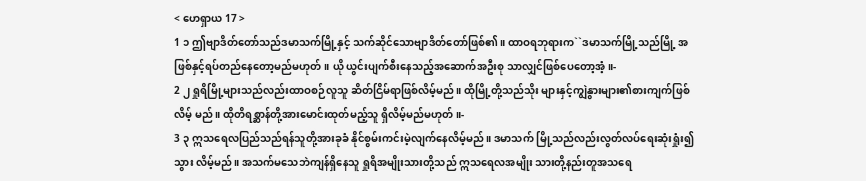< ဟေရှာယ 17 >
1 ၁ ဤဗျာဒိတ်တော်သည်ဒမာသက်မြို့နှင့် သက်ဆိုင်သောဗျာဒိတ်တော်ဖြစ်၏။ ထာဝရဘုရားက``ဒမာသက်မြို့သည်မြို့ အဖြစ်နှင့်ရပ်တည်နေတော့မည်မဟုတ်။ ယို ယွင်းပျက်စီးနေသည့်အဆောက်အဦးစု သာလျှင်ဖြစ်ပေတော့အံ့။-
2 ၂ ရှုရိမြို့များသည်လည်းထာဝစဉ်လူသူ ဆိတ်ငြိမ်ရာဖြစ်လိမ့်မည်။ ထိုမြို့တို့သည်သိုး များနှင့်ကျွဲနွားများ၏စားကျက်ဖြစ်လိမ့် မည်။ ထိုတိရစ္ဆာန်တို့အားမောင်းထုတ်မည့်သူ ရှိလိမ့်မည်မဟုတ်။-
3 ၃ ဣသရေလပြည်သည်ရန်သူတို့အားခုခံ နိုင်စွမ်းကင်းမဲ့လျက်နေလိမ့်မည်။ ဒမာသက် မြို့သည်လည်းလွတ်လပ်ရေးဆုံးရှုံး၍သွား လိမ့်မည်။ အသက်မသေဘဲကျန်ရှိနေသူ ရှုရိအမျိုးသားတို့သည် ဣသရေလအမျိုး သားတို့နည်းတူအသရေ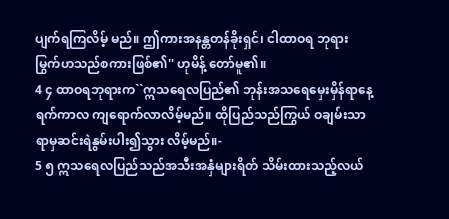ပျက်ရကြလိမ့် မည်။ ဤကားအနန္တတန်ခိုးရှင်၊ ငါထာဝရ ဘုရားမြွက်ဟသည်စကားဖြစ်၏'' ဟုမိန့် တော်မူ၏။
4 ၄ ထာဝရဘုရားက``ဣသရေလပြည်၏ ဘုန်းအသရေမှေးမှိန်ရာနေ့ရက်ကာလ ကျရောက်လာလိမ့်မည်။ ထိုပြည်သည်ကြွယ် ဝချမ်းသာရာမှဆင်းရဲနွမ်းပါး၍သွား လိမ့်မည်။-
5 ၅ ဣသရေလပြည်သည်အသီးအနှံများရိတ် သိမ်းထားသည့်လယ်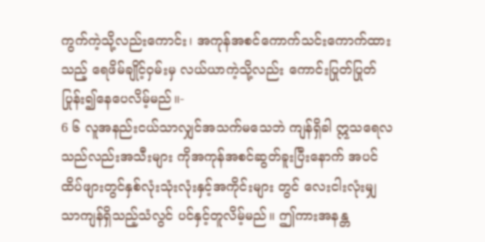ကွက်ကဲ့သို့လည်းကောင်း၊ အကုန်အစင်ကောက်သင်းကောက်ထားသည့် ရေဖိမ်ချိုင့်ဝှမ်းမှ လယ်ယာကဲ့သို့လည်း ကောင်းပြုတ်ပြုတ်ပြုန်း၍နေပေလိမ့်မည်။-
6 ၆ လူအနည်းငယ်သာလျှင်အသက်မသေဘဲ ကျန်ရှိခါ ဣသရေလသည်လည်းအသီးများ ကိုအကုန်အစင်ဆွတ်ခူးပြီးနောက် အပင် ထိပ်ဖျားတွင်နှစ်လုံးသုံးလုံးနှင့်အကိုင်းများ တွင် လေးငါးလုံးမျှသာကျန်ရှိသည့်သံလွင် ပင်နှင့်တူလိမ့်မည်။ ဤကားအနန္တ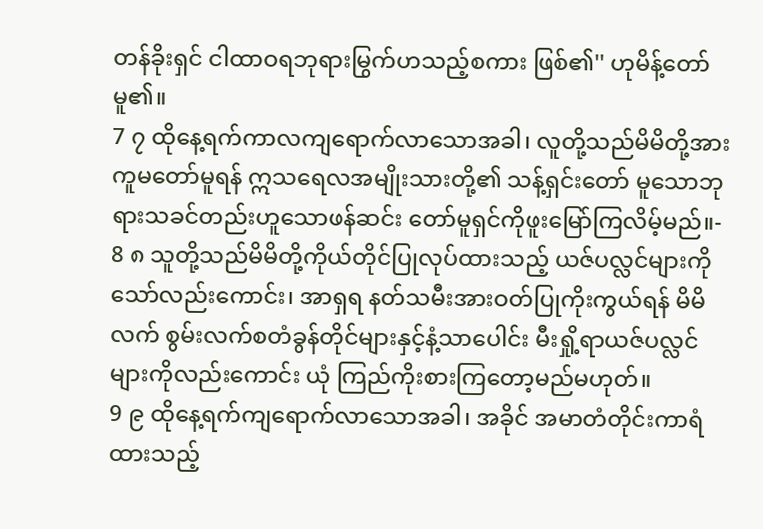တန်ခိုးရှင် ငါထာဝရဘုရားမြွက်ဟသည့်စကား ဖြစ်၏'' ဟုမိန့်တော်မူ၏။
7 ၇ ထိုနေ့ရက်ကာလကျရောက်လာသောအခါ၊ လူတို့သည်မိမိတို့အားကူမတော်မူရန် ဣသရေလအမျိုးသားတို့၏ သန့်ရှင်းတော် မူသောဘုရားသခင်တည်းဟူသောဖန်ဆင်း တော်မူရှင်ကိုဖူးမြော်ကြလိမ့်မည်။-
8 ၈ သူတို့သည်မိမိတို့ကိုယ်တိုင်ပြုလုပ်ထားသည့် ယဇ်ပလ္လင်များကိုသော်လည်းကောင်း၊ အာရှရ နတ်သမီးအားဝတ်ပြုကိုးကွယ်ရန် မိမိလက် စွမ်းလက်စတံခွန်တိုင်များနှင့်နံ့သာပေါင်း မီးရှို့ရာယဇ်ပလ္လင်များကိုလည်းကောင်း ယုံ ကြည်ကိုးစားကြတော့မည်မဟုတ်။
9 ၉ ထိုနေ့ရက်ကျရောက်လာသောအခါ၊ အခိုင် အမာတံတိုင်းကာရံထားသည့်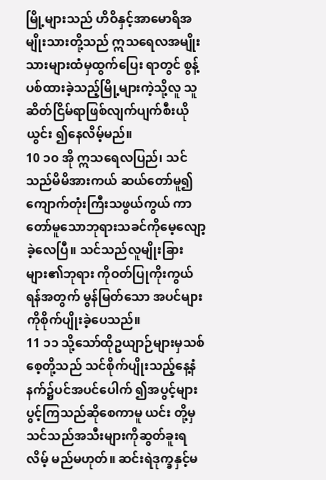မြို့များသည် ဟိဝိနှင့်အာမောရိအမျိုးသားတို့သည် ဣသရေလအမျိုးသားများထံမှထွက်ပြေး ရာတွင် စွန့်ပစ်ထားခဲ့သည့်မြို့များကဲ့သို့လူ သူဆိတ်ငြိမ်ရာဖြစ်လျက်ပျက်စီးယိုယွင်း ၍နေလိမ့်မည်။
10 ၁၀ အို ဣသရေလပြည်၊ သင်သည်မိမိအားကယ် ဆယ်တော်မူ၍ကျောက်တုံးကြီးသဖွယ်ကွယ် ကာတော်မူသောဘုရားသခင်ကိုမေ့လျော့ ခဲ့လေပြီ။ သင်သည်လူမျိုးခြားများ၏ဘုရား ကိုဝတ်ပြုကိုးကွယ်ရန်အတွက် မွန်မြတ်သော အပင်များကိုစိုက်ပျိုးခဲ့ပေသည်။
11 ၁၁ သို့သော်ထိုဥယျာဉ်များမှသစ်စေ့တို့သည် သင်စိုက်ပျိုးသည့်နေ့နံနက်၌ပင်အပင်ပေါက် ၍အပွင့်များပွင့်ကြသည်ဆိုစေကာမူ ယင်း တို့မှသင်သည်အသီးများကိုဆွတ်ခူးရလိမ့် မည်မဟုတ်။ ဆင်းရဲဒုက္ခနှင့်မ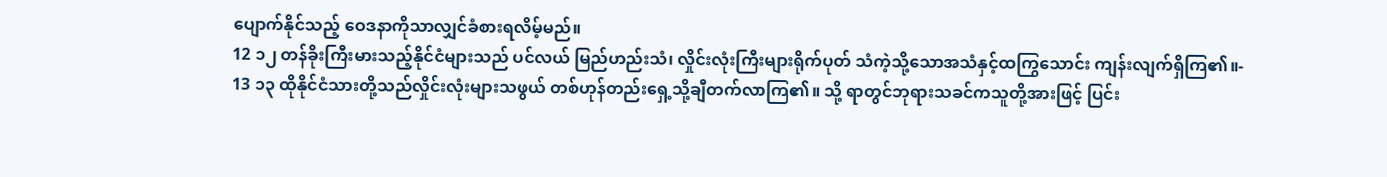ပျောက်နိုင်သည့် ဝေဒနာကိုသာလျှင်ခံစားရလိမ့်မည်။
12 ၁၂ တန်ခိုးကြီးမားသည့်နိုင်ငံများသည် ပင်လယ် မြည်ဟည်းသံ၊ လှိုင်းလုံးကြီးများရိုက်ပုတ် သံကဲ့သို့သောအသံနှင့်ထကြွသောင်း ကျန်းလျက်ရှိကြ၏။-
13 ၁၃ ထိုနိုင်ငံသားတို့သည်လှိုင်းလုံးများသဖွယ် တစ်ဟုန်တည်းရှေ့သို့ချီတက်လာကြ၏။ သို့ ရာတွင်ဘုရားသခင်ကသူတို့အားဖြင့် ပြင်း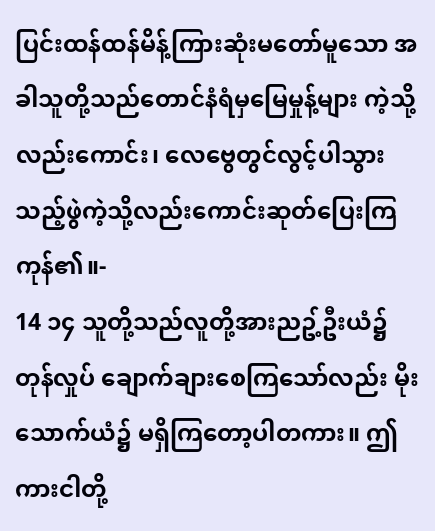ပြင်းထန်ထန်မိန့်ကြားဆုံးမတော်မူသော အခါသူတို့သည်တောင်နံရံမှမြေမှုန့်များ ကဲ့သို့လည်းကောင်း၊ လေဗွေတွင်လွင့်ပါသွား သည့်ဖွဲကဲ့သို့လည်းကောင်းဆုတ်ပြေးကြ ကုန်၏။-
14 ၁၄ သူတို့သည်လူတို့အားညဥ့်ဦးယံ၌ တုန်လှုပ် ချောက်ချားစေကြသော်လည်း မိုးသောက်ယံ၌ မရှိကြတော့ပါတကား။ ဤကားငါတို့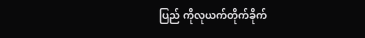ပြည် ကိုလုယက်တိုက်ခိုက်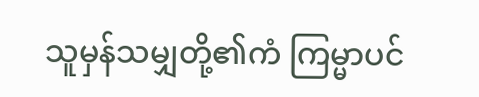သူမှန်သမျှတို့၏ကံ ကြမ္မာပင်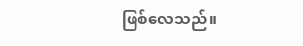ဖြစ်လေသည်။